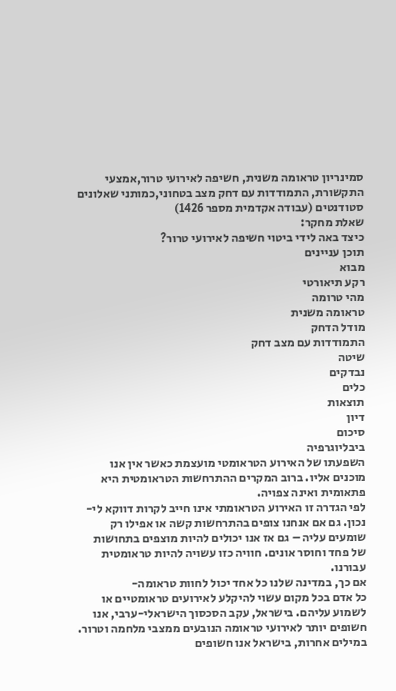סמינריון טראומה משנית, חשיפה לאירועי טרור,אמצעי התקשורת, התמודדות עם דחק מצב בטחוני,כמותני שאלונים סטודנטים (עבודה אקדמית מספר 1426)
שאלת מחקר:
כיצד באה לידי ביטוי חשיפה לאירועי טרור?
תוכן עניינים
מבוא
רקע תיאורטי
מהי טרומה
טראומה משנית
מודל הדחק
התמודדות עם מצב דחק
שיטה
נבדקים
כלים
תוצאות
דיון
סיכום
ביבליוגרפיה
השפעתו של האירוע הטראומטי מועצמת כאשר אין אנו מוכנים אליו. ברוב המקרים ההתרחשות הטראומטית היא פתאומית ואינה צפויה.
לפי הגדרה זו האירוע הטראומתי אינו חייב לקרות דווקא לי-
נכון. גם אם אנחנו צופים בהתרחשות קשה או אפילו רק שומעים עליה – גם אז אנו יכולים להיות מוצפים בתחושות של פחד וחוסר אונים. חוויה כזו עשויה להיות טראומטית עבורנו.
אם כך, במדינה שלנו כל אחד יכול לחוות טראומה-
כל אדם בכל מקום עשוי להיקלע לאירועים טראומטיים או לשמוע עליהם. בישראל, עקב הסכסוך הישראלי-ערבי, אנו חשופים יותר לאירועי טראומה הנובעים ממצבי מלחמה וטרור. במילים אחרות, בישראל אנו חשופים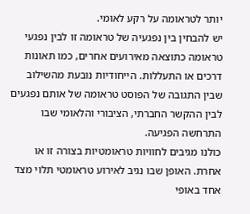יותר לטראומה על רקע לאומי.
יש להבחין בין נפגעיה של טראומה זו לבין נפגעי טראומה כתוצאה מאירועים אחרים, כמו תאונות דרכים או התעללות. הייחודיות נובעת מהשילוב שבין התגובה של הפוסט טראומה של אותם נפגעים לבין ההקשר החברתי, הציבורי והלאומי שבו התרחשה הפגיעה.
כולנו מגיבים לחוויות טראומטיות בצורה זו או אחרת. האופן שבו נגיב לאירוע טראומטי תלוי מצד אחד באופי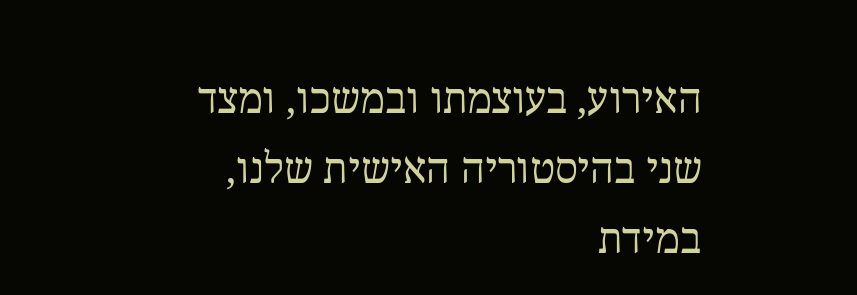האירוע, בעוצמתו ובמשכו, ומצד שני בהיסטוריה האישית שלנו, במידת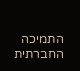התמיכה החברתית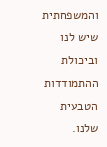והמשפחתית שיש לנו וביכולת ההתמודדות הטבעית שלנו.